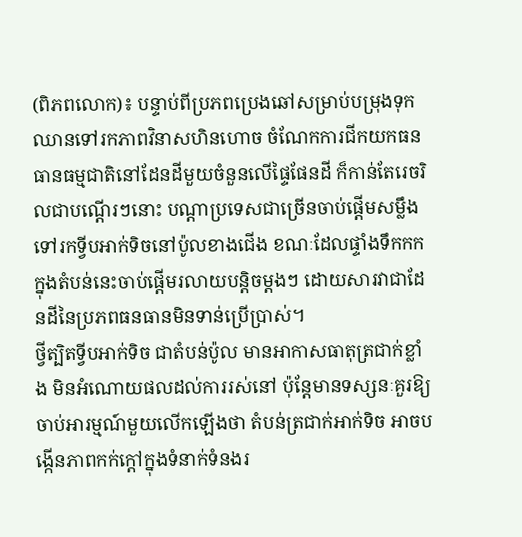(ពិភពលោក)៖ បន្ទាប់ពីប្រភពប្រេងឆៅសម្រាប់បម្រុងទុកឈានទៅរកភាពវិនាសហិនហោច ចំណែកការជីកយកធនធានធម្មជាតិនៅដែនដីមួយចំនួនលើផ្ទៃផែនដី ក៏កាន់តែរេចរិលជាបណ្តើរៗនោះ បណ្តាប្រទេសជាច្រើនចាប់ផ្តើមសម្លឹងទៅរកទ្វីបអាក់ទិចនៅប៉ូលខាងជើង ខណៈដែលផ្ទាំងទឹកកកក្នុងតំបន់នេះចាប់ផ្តើមរលាយបន្តិចម្តងៗ ដោយសារវាជាដែនដីនៃប្រភពធនធានមិនទាន់ប្រើប្រាស់។
ថ្វីត្បិតទ្វីបអាក់ទិច ជាតំបន់ប៉ូល មានអាកាសធាតុត្រជាក់ខ្លាំង មិនអំណោយផលដល់ការរស់នៅ ប៉ុន្តែមានទស្សនៈគួរឱ្យចាប់អារម្មណ៍មួយលើកឡើងថា តំបន់ត្រជាក់អាក់ទិច អាចបង្កើនភាពកក់ក្តៅក្នុងទំនាក់ទំនងរ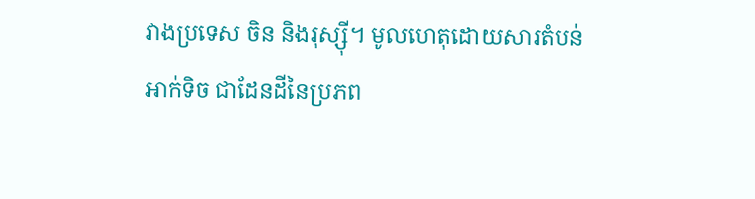វាងប្រទេស ចិន និងរុស្ស៊ី។ មូលហេតុដោយសារតំបន់អាក់ទិច ជាដែនដីនៃប្រភព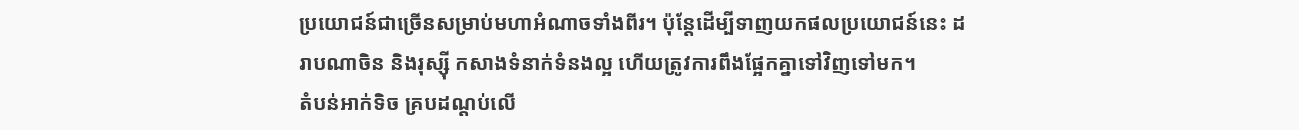ប្រយោជន៍ជាច្រើនសម្រាប់មហាអំណាចទាំងពីរ។ ប៉ុន្តែដើម្បីទាញយកផលប្រយោជន៍នេះ ដរាបណាចិន និងរុស្ស៊ី កសាងទំនាក់ទំនងល្អ ហើយត្រូវការពឹងផ្អែកគ្នាទៅវិញទៅមក។
តំបន់អាក់ទិច គ្របដណ្តប់លើ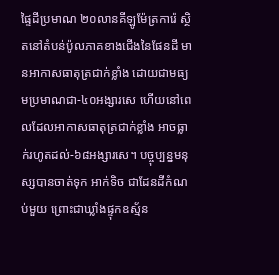ផ្ទៃដីប្រមាណ ២០លានគីឡូម៉ែត្រការ៉េ ស្ថិតនៅតំបន់ប៉ូលភាគខាងជើងនៃផែនដី មានអាកាសធាតុត្រជាក់ខ្លាំង ដោយជាមធ្យមប្រមាណជា-៤០អង្សារសេ ហើយនៅពេលដែលអាកាសធាតុត្រជាក់ខ្លាំង អាចធ្លាក់រហូតដល់-៦៨អង្សារសេ។ បច្ចុប្បន្នមនុស្សបានចាត់ទុក អាក់ទិច ជាដែនដីកំណប់មួយ ព្រោះជាឃ្លាំងផ្ទុកឧស្ម័ន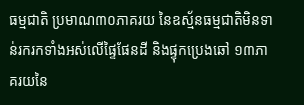ធម្មជាតិ ប្រមាណ៣០ភាគរយ នៃឧស្ម័នធម្មជាតិមិនទាន់រករកទាំងអស់លើផ្ទៃផែនដី និងផ្ទុកប្រេងឆៅ ១៣ភាគរយនៃ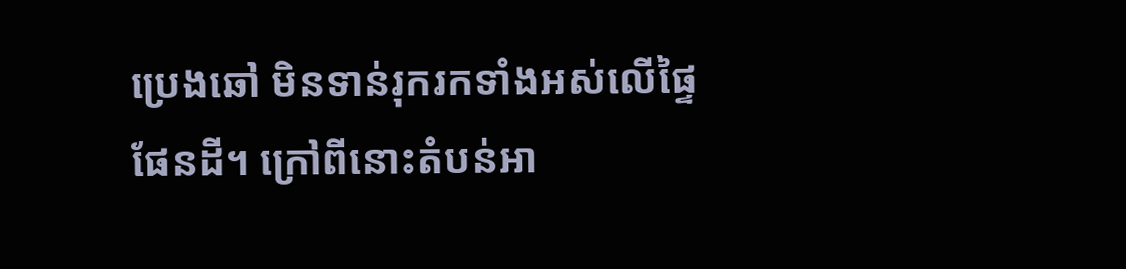ប្រេងឆៅ មិនទាន់រុករកទាំងអស់លើផ្ទៃផែនដី។ ក្រៅពីនោះតំបន់អា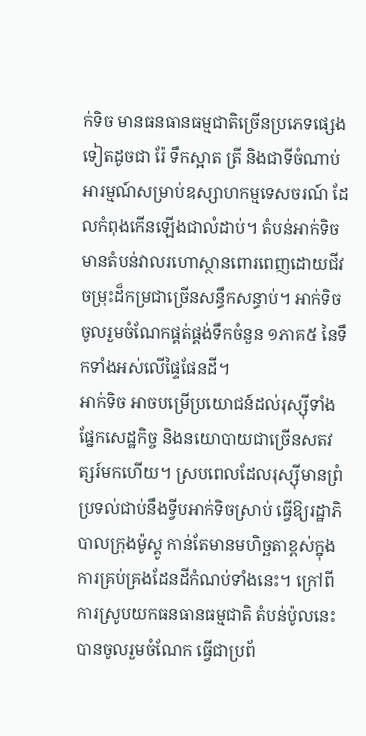ក់ទិច មានធនធានធម្មជាតិច្រើនប្រភេទផ្សេងទៀតដូចជា រ៉ែ ទឹកស្អាត ត្រី និងជាទីចំណាប់អារម្មណ៍សម្រាប់ឧស្សាហកម្មទេសចរណ៍ ដែលកំពុងកើនឡើងជាលំដាប់។ តំបន់អាក់ទិច មានតំបន់វាលរហោស្ថានពោរពេញដោយជីវចម្រុះដ៏កម្រជាច្រើនសន្ធឹកសន្ធាប់។ អាក់ទិចចូលរួមចំណែកផ្គត់ផ្គង់ទឹកចំនួន ១ភាគ៥ នៃទឹកទាំងអស់លើផ្ទៃផែនដី។
អាក់ទិច អាចបម្រើប្រយោជន៍ដល់រុស្ស៊ីទាំងផ្នែកសេដ្ឋកិច្ច និងនយោបាយជាច្រើនសតវត្សរ៍មកហើយ។ ស្របពេលដែលរុស្ស៊ីមានព្រំប្រទល់ជាប់នឹងទ្វីបអាក់ទិចស្រាប់ ធ្វើឱ្យរដ្ឋាភិបាលក្រុងម៉ូស្គូ កាន់តែមានមហិច្ឆតាខ្ពស់ក្នុងការគ្រប់គ្រងដែនដីកំណប់ទាំងនេះ។ ក្រៅពីការស្រូបយកធនធានធម្មជាតិ តំបន់ប៉ូលនេះបានចូលរួមចំណែក ធ្វើជាប្រព័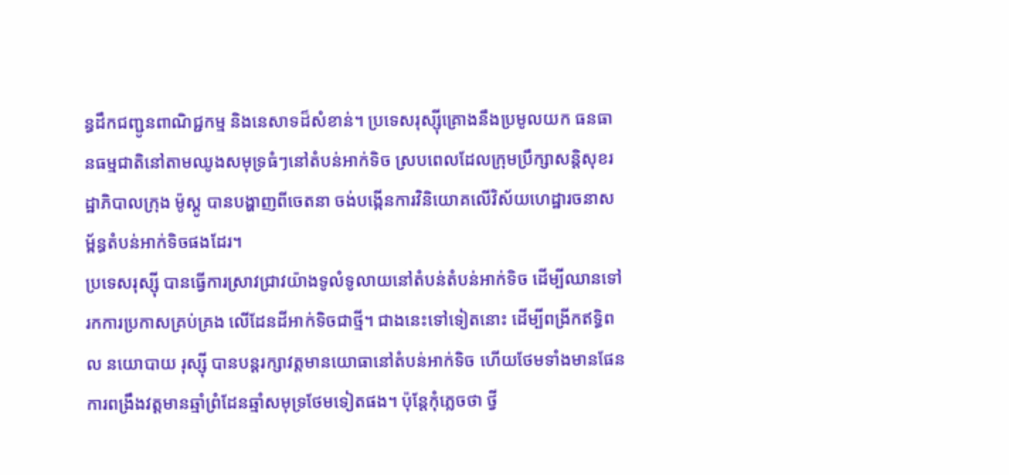ន្ធដឹកជញ្ជូនពាណិជ្ជកម្ម និងនេសាទដ៏សំខាន់។ ប្រទេសរុស្ស៊ីគ្រោងនឹងប្រមូលយក ធនធានធម្មជាតិនៅតាមឈូងសមុទ្រធំៗនៅតំបន់អាក់ទិច ស្របពេលដែលក្រុមប្រឹក្សាសន្តិសុខរដ្ឋាភិបាលក្រុង ម៉ូស្គូ បានបង្ហាញពីចេតនា ចង់បង្កើនការវិនិយោគលើវិស័យហេដ្ឋារចនាសម្ព័ន្ធតំបន់អាក់ទិចផងដែរ។
ប្រទេសរុស្ស៊ី បានធ្វើការស្រាវជ្រាវយ៉ាងទូលំទូលាយនៅតំបន់តំបន់អាក់ទិច ដើម្បីឈានទៅរកការប្រកាសគ្រប់គ្រង លើដែនដីអាក់ទិចជាថ្មី។ ជាងនេះទៅទៀតនោះ ដើម្បីពង្រីកឥទ្ធិពល នយោបាយ រុស្ស៊ី បានបន្តរក្សាវត្តមានយោធានៅតំបន់អាក់ទិច ហើយថែមទាំងមានផែនការពង្រឹងវត្តមានឆ្មាំព្រំដែនឆ្មាំសមុទ្រថែមទៀតផង។ ប៉ុន្តែកុំភ្លេចថា ថ្វី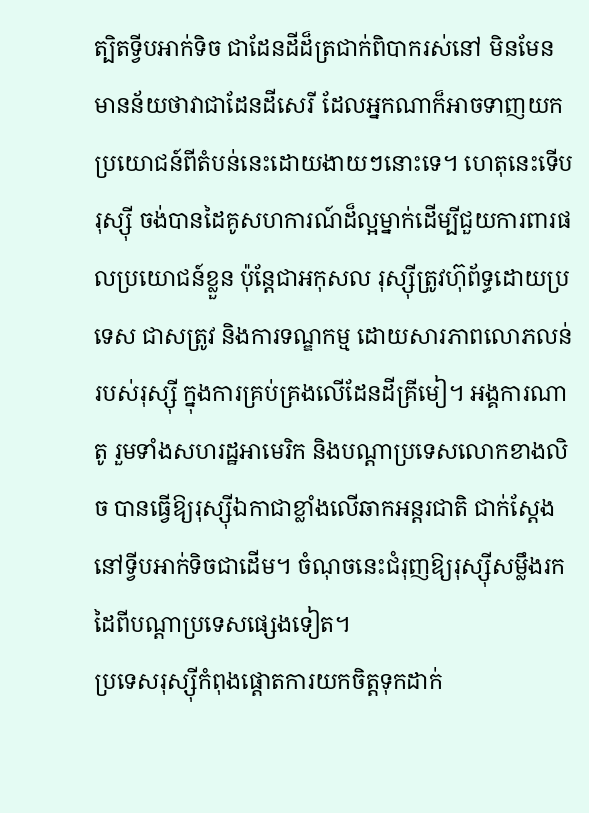ត្បិតទ្វីបអាក់ទិច ជាដែនដីដ៏ត្រជាក់ពិបាករស់នៅ មិនមែនមានន័យថាវាជាដែនដីសេរី ដែលអ្នកណាក៏អាចទាញយកប្រយោជន៍ពីតំបន់នេះដោយងាយៗនោះទេ។ ហេតុនេះទើបរុស្ស៊ី ចង់បានដៃគូសហការណ៍ដ៏ល្អម្នាក់ដើម្បីជួយការពារផលប្រយោជន៍ខ្លួន ប៉ុន្តែជាអកុសល រុស្ស៊ីត្រូវហ៊ុព័ទ្ធដោយប្រទេស ជាសត្រូវ និងការទណ្ឌកម្ម ដោយសារភាពលោភលន់របស់រុស្ស៊ី ក្នុងការគ្រប់គ្រងលើដែនដីគ្រីមៀ។ អង្គការណាតូ រួមទាំងសហរដ្ឋអាមេរិក និងបណ្តាប្រទេសលោកខាងលិច បានធ្វើឱ្យរុស្ស៊ីឯកាជាខ្លាំងលើឆាកអន្តរជាតិ ជាក់ស្តែងនៅទ្វីបអាក់ទិចជាដើម។ ចំណុចនេះជំរុញឱ្យរុស្ស៊ីសម្លឹងរកដៃពីបណ្តាប្រទេសផ្សេងទៀត។
ប្រទេសរុស្ស៊ីកំពុងផ្តោតការយកចិត្តទុកដាក់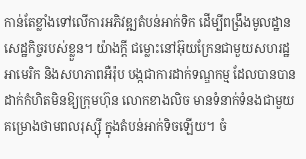កាន់តែខ្លាំងទៅលើការអភិវឌ្ឍតំបន់អាក់ទិក ដើម្បីពង្រឹងមូលដ្ឋានសេដ្ឋកិច្ចរបស់ខ្លួន។ យ៉ាងក្តី ជម្លោះនៅអ៊ុយក្រែនជាមួយសហរដ្ឋអាមេរិក និងសហភាពអឺរ៉ុប បង្កជាការដាក់ទណ្ឌកម្ម ដែលបានបានដាក់កំហិតមិនឱ្យក្រុមហ៊ុន លោកខាងលិច មានទំនាក់ទំនងជាមួយគម្រោងថាមពលរុស្ស៊ី ក្នុងតំបន់អាក់ទិចឡើយ។ ចំ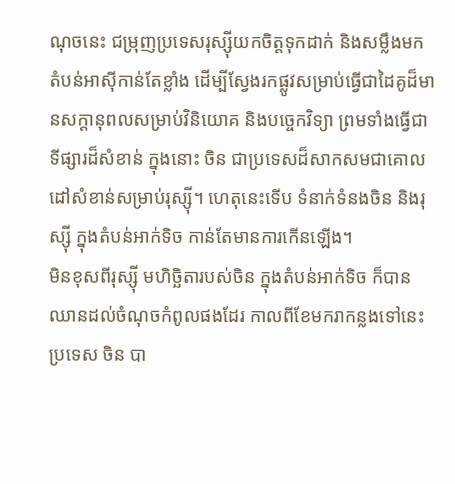ណុចនេះ ជម្រុញប្រទេសរុស្ស៊ីយកចិត្តទុកដាក់ និងសម្លឹងមកតំបន់អាស៊ីកាន់តែខ្លាំង ដើម្បីស្វែងរកផ្លូវសម្រាប់ធ្វើជាដៃគូដ៏មានសក្តានុពលសម្រាប់វិនិយោគ និងបច្ចេកវិទ្យា ព្រមទាំងធ្វើជាទីផ្សារដ៏សំខាន់ ក្នុងនោះ ចិន ជាប្រទេសដ៏សាកសមជាគោលដៅសំខាន់សម្រាប់រុស្ស៊ី។ ហេតុនេះទើប ទំនាក់ទំនងចិន និងរុស្ស៊ី ក្នុងតំបន់អាក់ទិច កាន់តែមានការកើនឡើង។
មិនខុសពីរុស្ស៊ី មហិច្ឆិតារបស់ចិន ក្នុងតំបន់អាក់ទិច ក៏បានឈានដល់ចំណុចកំពូលផងដែរ កាលពីខែមករាកន្លងទៅនេះ ប្រទេស ចិន បា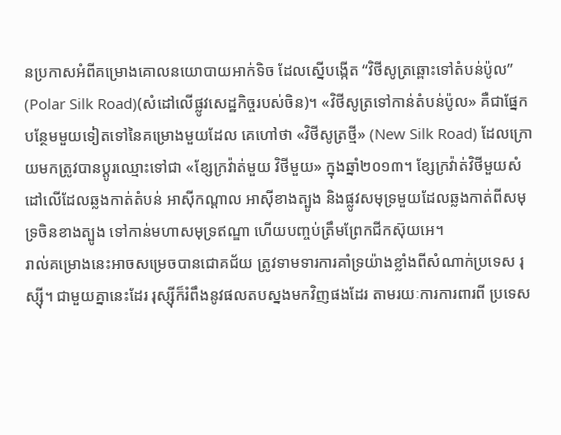នប្រកាសអំពីគម្រោងគោលនយោបាយអាក់ទិច ដែលស្នើបង្កើត “វិថីសូត្រឆ្ពោះទៅតំបន់ប៉ូល” (Polar Silk Road)(សំដៅលើផ្លូវសេដ្ឋកិច្ចរបស់ចិន)។ «វិថីសូត្រទៅកាន់តំបន់ប៉ូល» គឺជាផ្នែកបន្ថែមមួយទៀតទៅនៃគម្រោងមួយដែល គេហៅថា «វិថីសូត្រថ្មី» (New Silk Road) ដែលក្រោយមកត្រូវបានប្តូរឈ្មោះទៅជា «ខ្សែក្រវ៉ាត់មួយ វិថីមួយ» ក្នុងឆ្នាំ២០១៣។ ខ្សែក្រវ៉ាត់វិថីមួយសំដៅលើដែលឆ្លងកាត់តំបន់ អាស៊ីកណ្ដាល អាស៊ីខាងត្បូង និងផ្លូវសមុទ្រមួយដែលឆ្លងកាត់ពីសមុទ្រចិនខាងត្បូង ទៅកាន់មហាសមុទ្រឥណ្ឌា ហើយបញ្ចប់ត្រឹមព្រែកជីកស៊ុយអេ។
រាល់គម្រោងនេះអាចសម្រេចបានជោគជ័យ ត្រូវទាមទារការគាំទ្រយ៉ាងខ្លាំងពីសំណាក់ប្រទេស រុស្ស៊ី។ ជាមួយគ្នានេះដែរ រុស្ស៊ីក៏រំពឹងនូវផលតបស្នងមកវិញផងដែរ តាមរយៈការការពារពី ប្រទេស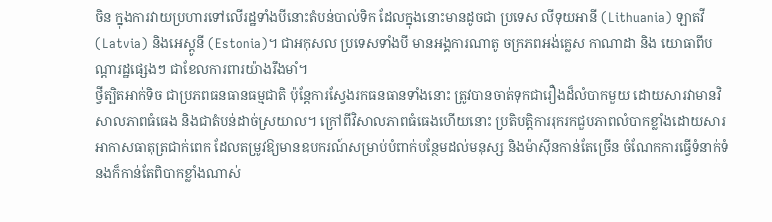ចិន ក្នុងការវាយប្រហារទៅលើរដ្ឋទាំងបីនោះតំបន់បាល់ទិក ដែលក្នុងនោះមានដូចជា ប្រទេស លីទុយអានី (Lithuania) ឡាតវី (Latvia) និងអេស្តូនី (Estonia)។ ជាអកុសល ប្រទេសទាំងបី មានអង្គការណាតូ ចក្រភពអង់គ្លេស កាណាដា និង យោធាពីបណ្តារដ្ឋផ្សេងៗ ជាខែលការពារយ៉ាងរឹងមាំ។
ថ្វីត្បិតអាក់ទិច ជាប្រភពធនធានធម្មជាតិ ប៉ុន្តែការស្វែងរកធនធានទាំងនោះ ត្រូវបានចាត់ទុកជារឿងដ៏លំបាកមួយ ដោយសារវាមានវិសាលភាពធំធេង និងជាតំបន់ដាច់ស្រយាល។ ក្រៅពីវិសាលភាពធំធេងហើយនោះ ប្រតិបត្តិការរុករកជួបភាពលំបាកខ្លាំងដោយសារអាកាសធាតុត្រជាក់ពេក ដែលតម្រូវឱ្យមានឧបករណ៍សម្រាប់បំពាក់បន្ថែមដល់មនុស្ស និងម៉ាស៊ីនកាន់តែច្រើន ចំណែកការធ្វើទំនាក់ទំនងក៏កាន់តែពិបាកខ្លាំងណាស់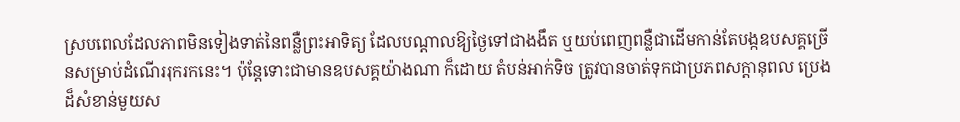ស្របពេលដែលភាពមិនទៀងទាត់នៃពន្លឺព្រះអាទិត្យ ដែលបណ្តាលឱ្យថ្ងៃទៅជាងងឹត ឬយប់ពេញពន្លឺជាដើមកាន់តែបង្កឧបសគ្គច្រើនសម្រាប់ដំណើររុករកនេះ។ ប៉ុន្តែទោះជាមានឧបសគ្គយ៉ាងណា ក៏ដោយ តំបន់អាក់ទិច ត្រូវបានចាត់ទុកជាប្រភពសក្តានុពល ប្រេងដ៏សំខាន់មួយស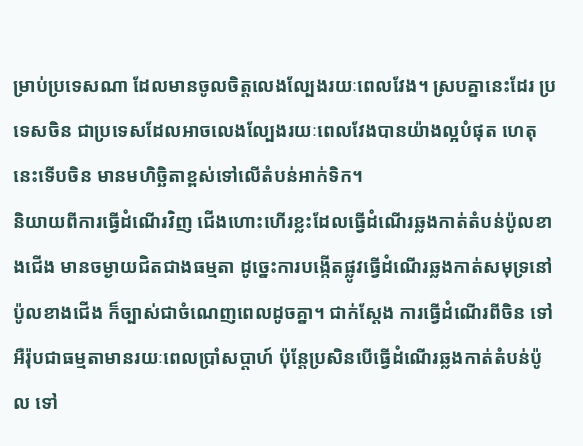ម្រាប់ប្រទេសណា ដែលមានចូលចិត្តលេងល្បែងរយៈពេលវែង។ ស្របគ្នានេះដែរ ប្រទេសចិន ជាប្រទេសដែលអាចលេងល្បែងរយៈពេលវែងបានយ៉ាងល្អបំផុត ហេតុនេះទើបចិន មានមហិច្ឆិតាខ្ពស់ទៅលើតំបន់អាក់ទិក។
និយាយពីការធ្វើដំណើរវិញ ជើងហោះហើរខ្លះដែលធ្វើដំណើរឆ្លងកាត់តំបន់ប៉ូលខាងជើង មានចម្ងាយជិតជាងធម្មតា ដូច្នេះការបង្កើតផ្លូវធ្វើដំណើរឆ្លងកាត់សមុទ្រនៅប៉ូលខាងជើង ក៏ច្បាស់ជាចំណេញពេលដូចគ្នា។ ជាក់ស្តែង ការធ្វើដំណើរពីចិន ទៅអឺរ៉ុបជាធម្មតាមានរយៈពេលប្រាំសប្តាហ៍ ប៉ុន្តែប្រសិនបើធ្វើដំណើរឆ្លងកាត់តំបន់ប៉ូល ទៅ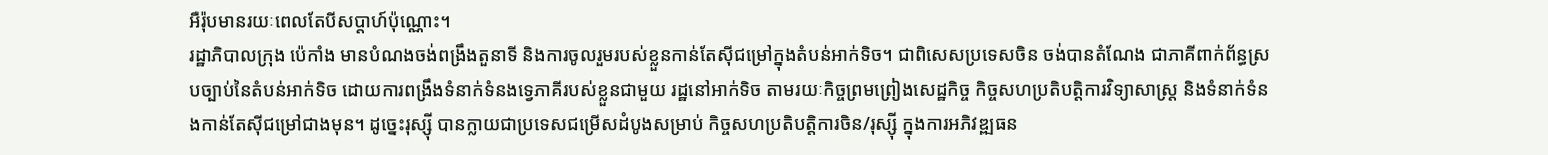អឺរ៉ុបមានរយៈពេលតែបីសប្តាហ៍ប៉ុណ្ណោះ។
រដ្ឋាភិបាលក្រុង ប៉េកាំង មានបំណងចង់ពង្រឹងតួនាទី និងការចូលរួមរបស់ខ្លួនកាន់តែស៊ីជម្រៅក្នុងតំបន់អាក់ទិច។ ជាពិសេសប្រទេសចិន ចង់បានតំណែង ជាភាគីពាក់ព័ន្ធស្របច្បាប់នៃតំបន់អាក់ទិច ដោយការពង្រឹងទំនាក់ទំនងទ្វេភាគីរបស់ខ្លួនជាមួយ រដ្ឋនៅអាក់ទិច តាមរយៈកិច្ចព្រមព្រៀងសេដ្ឋកិច្ច កិច្ចសហប្រតិបត្តិការវិទ្យាសាស្ត្រ និងទំនាក់ទំនងកាន់តែស៊ីជម្រៅជាងមុន។ ដូច្នេះរុស្ស៊ី បានក្លាយជាប្រទេសជម្រើសដំបូងសម្រាប់ កិច្ចសហប្រតិបត្តិការចិន/រុស្ស៊ី ក្នុងការអភិវឌ្ឍធន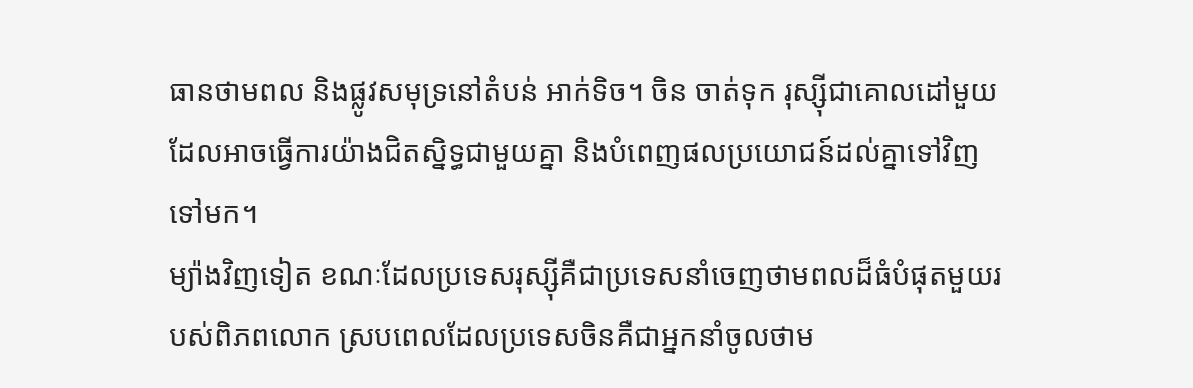ធានថាមពល និងផ្លូវសមុទ្រនៅតំបន់ អាក់ទិច។ ចិន ចាត់ទុក រុស្ស៊ីជាគោលដៅមួយ ដែលអាចធ្វើការយ៉ាងជិតស្និទ្ធជាមួយគ្នា និងបំពេញផលប្រយោជន៍ដល់គ្នាទៅវិញទៅមក។
ម្យ៉ាងវិញទៀត ខណៈដែលប្រទេសរុស្ស៊ីគឺជាប្រទេសនាំចេញថាមពលដ៏ធំបំផុតមួយរបស់ពិភពលោក ស្របពេលដែលប្រទេសចិនគឺជាអ្នកនាំចូលថាម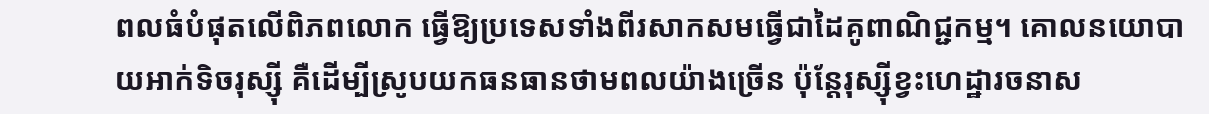ពលធំបំផុតលើពិភពលោក ធ្វើឱ្យប្រទេសទាំងពីរសាកសមធ្វើជាដៃគូពាណិជ្ជកម្ម។ គោលនយោបាយអាក់ទិចរុស្ស៊ី គឺដើម្បីស្រូបយកធនធានថាមពលយ៉ាងច្រើន ប៉ុន្តែរុស្ស៊ីខ្វះហេដ្ឋារចនាស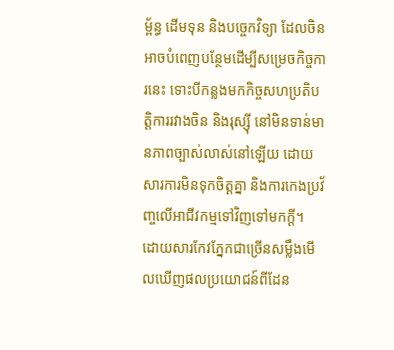ម្ព័ន្ធ ដើមទុន និងបច្ចេកវិទ្យា ដែលចិន អាចបំពេញបន្ថែមដើម្បីសម្រេចកិច្ចការនេះ ទោះបីកន្លងមកកិច្ចសហប្រតិបត្តិការរវាងចិន និងរុស្ស៊ី នៅមិនទាន់មានភាពច្បាស់លាស់នៅឡើយ ដោយសារការមិនទុកចិត្តគ្នា និងការកេងប្រវ័ញ្ចលើអាជីវកម្មទៅវិញទៅមកក្តី។
ដោយសារកែវភ្នែកជាច្រើនសម្លឹងមើលឃើញផលប្រយោជន៍ពីដែន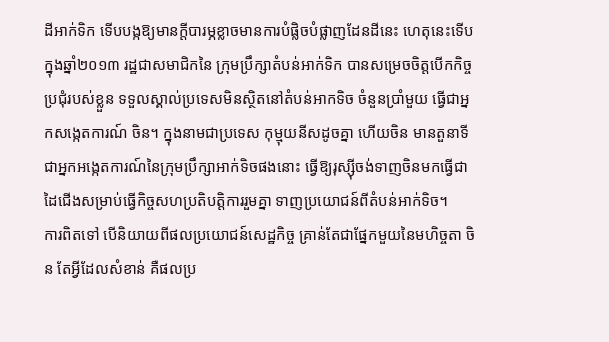ដីអាក់ទិក ទើបបង្កឱ្យមានក្តីបារម្ភខ្លាចមានការបំផ្លិចបំផ្លាញដែនដីនេះ ហេតុនេះទើប ក្នុងឆ្នាំ២០១៣ រដ្ឋជាសមាជិកនៃ ក្រុមប្រឹក្សាតំបន់អាក់ទិក បានសម្រេចចិត្តបើកកិច្ចប្រជុំរបស់ខ្លួន ទទួលស្គាល់ប្រទេសមិនស្ថិតនៅតំបន់អាកទិច ចំនួនប្រាំមួយ ធ្វើជាអ្នកសង្កេតការណ៍ ចិន។ ក្នុងនាមជាប្រទេស កុម្មុយនីសដូចគ្នា ហើយចិន មានតួនាទីជាអ្នកអង្កេតការណ៍នៃក្រុមប្រឹក្សាអាក់ទិចផងនោះ ធ្វើឱ្យរុស្ស៊ីចង់ទាញចិនមកធ្វើជាដៃជើងសម្រាប់ធ្វើកិច្ចសហប្រតិបត្តិការរួមគ្នា ទាញប្រយោជន៍ពីតំបន់អាក់ទិច។
ការពិតទៅ បើនិយាយពីផលប្រយោជន៍សេដ្ឋកិច្ច គ្រាន់តែជាផ្នែកមួយនៃមហិច្ចតា ចិន តែអ្វីដែលសំខាន់ គឺផលប្រ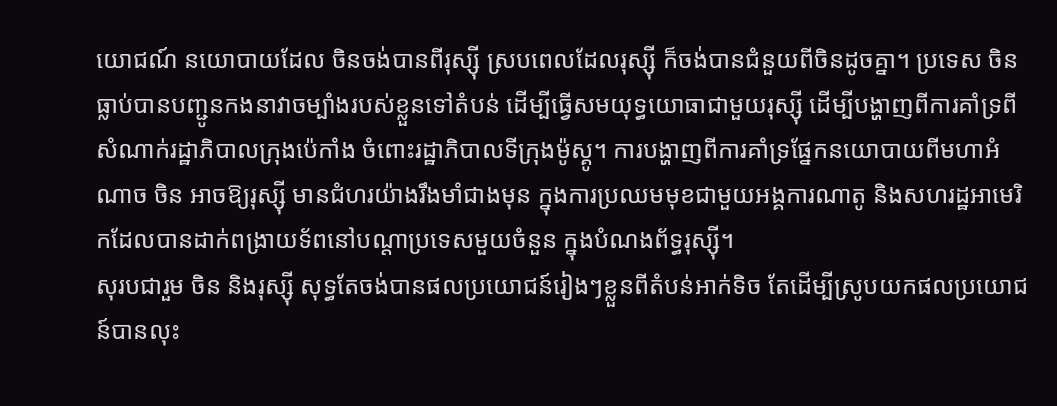យោជណ៍ នយោបាយដែល ចិនចង់បានពីរុស្ស៊ី ស្របពេលដែលរុស្ស៊ី ក៏ចង់បានជំនួយពីចិនដូចគ្នា។ ប្រទេស ចិន ធ្លាប់បានបញ្ជូនកងនាវាចម្បាំងរបស់ខ្លួនទៅតំបន់ ដើម្បីធ្វើសមយុទ្ធយោធាជាមួយរុស្ស៊ី ដើម្បីបង្ហាញពីការគាំទ្រពីសំណាក់រដ្ឋាភិបាលក្រុងប៉េកាំង ចំពោះរដ្ឋាភិបាលទីក្រុងម៉ូស្គូ។ ការបង្ហាញពីការគាំទ្រផ្នែកនយោបាយពីមហាអំណាច ចិន អាចឱ្យរុស្ស៊ី មានជំហរយ៉ាងរឹងមាំជាងមុន ក្នុងការប្រឈមមុខជាមួយអង្គការណាតូ និងសហរដ្ឋអាមេរិកដែលបានដាក់ពង្រាយទ័ពនៅបណ្តាប្រទេសមួយចំនួន ក្នុងបំណងព័ទ្ធរុស្ស៊ី។
សុរបជារួម ចិន និងរុស្ស៊ី សុទ្ធតែចង់បានផលប្រយោជន៍រៀងៗខ្លួនពីតំបន់អាក់ទិច តែដើម្បីស្រូបយកផលប្រយោជន៍បានលុះ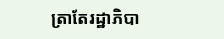ត្រាតែរដ្ឋាភិបា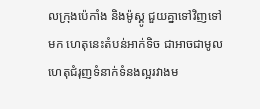លក្រុងប៉េកាំង និងម៉ូស្គូ ជួយគ្នាទៅវិញទៅមក ហេតុនេះតំបន់អាក់ទិច ជាអាចជាមូលហេតុជំរុញទំនាក់ទំនងល្អរវាងម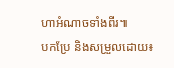ហាអំណាចទាំងពីរ៕
បកប្រែ និងសម្រួលដោយ៖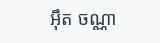អ៊ឹត ចណ្ណា